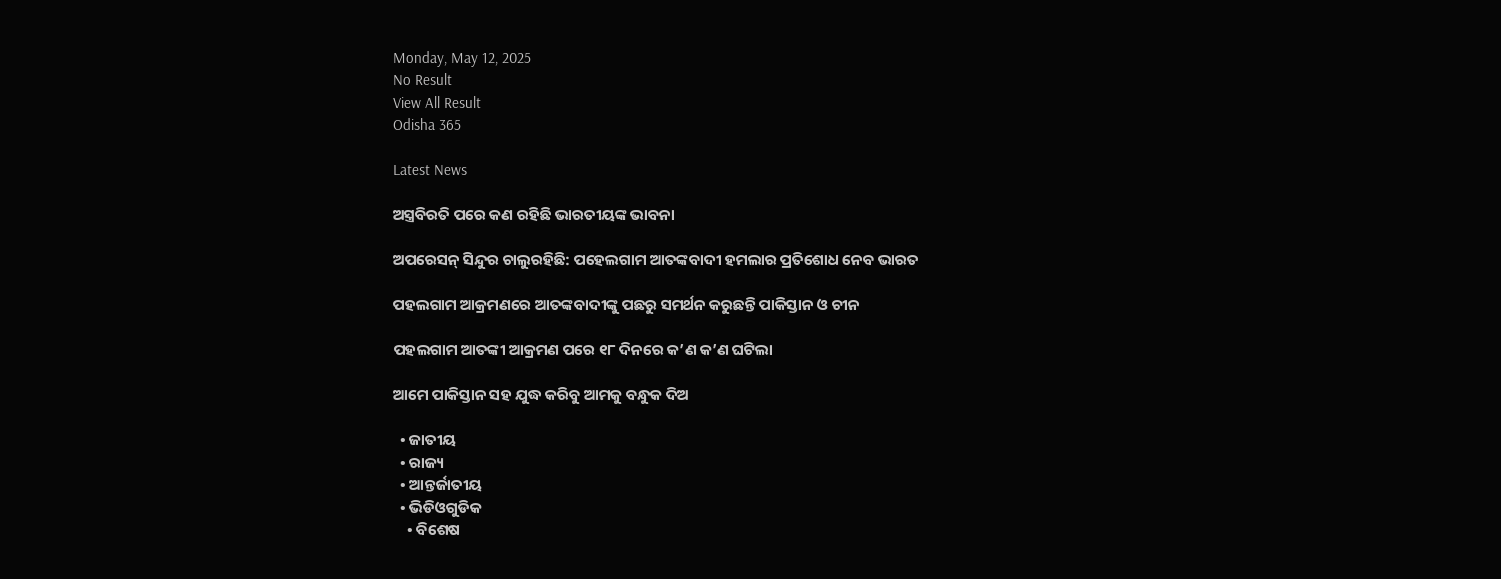Monday, May 12, 2025
No Result
View All Result
Odisha 365

Latest News

ଅସ୍ତ୍ରବିରତି ପରେ କଣ ରହିଛି ଭାରତୀୟଙ୍କ ଭାବନା

ଅପରେସନ୍‌ ସିନ୍ଦୁର ଚାଲୁରହିଛି: ପହେଲଗାମ ଆତଙ୍କବାଦୀ ହମଲାର ପ୍ରତିଶୋଧ ନେବ ଭାରତ

ପହଲଗାମ ଆକ୍ରମଣରେ ଆତଙ୍କବାଦୀଙ୍କୁ ପଛରୁ ସମର୍ଥନ କରୁଛନ୍ତି ପାକିସ୍ତାନ ଓ ଚୀନ

ପହଲଗାମ ଆତଙ୍କୀ ଆକ୍ରମଣ ପରେ ୧୮ ଦିନରେ କ’ଣ କ’ଣ ଘଟିଲା

ଆମେ ପାକିସ୍ତାନ ସହ ଯୁଦ୍ଧ କରିବୁ ଆମକୁ ବନ୍ଧୁକ ଦିଅ

  • ଜାତୀୟ
  • ରାଜ୍ୟ
  • ଆନ୍ତର୍ଜାତୀୟ
  • ଭିଡିଓଗୁଡିକ
    • ବିଶେଷ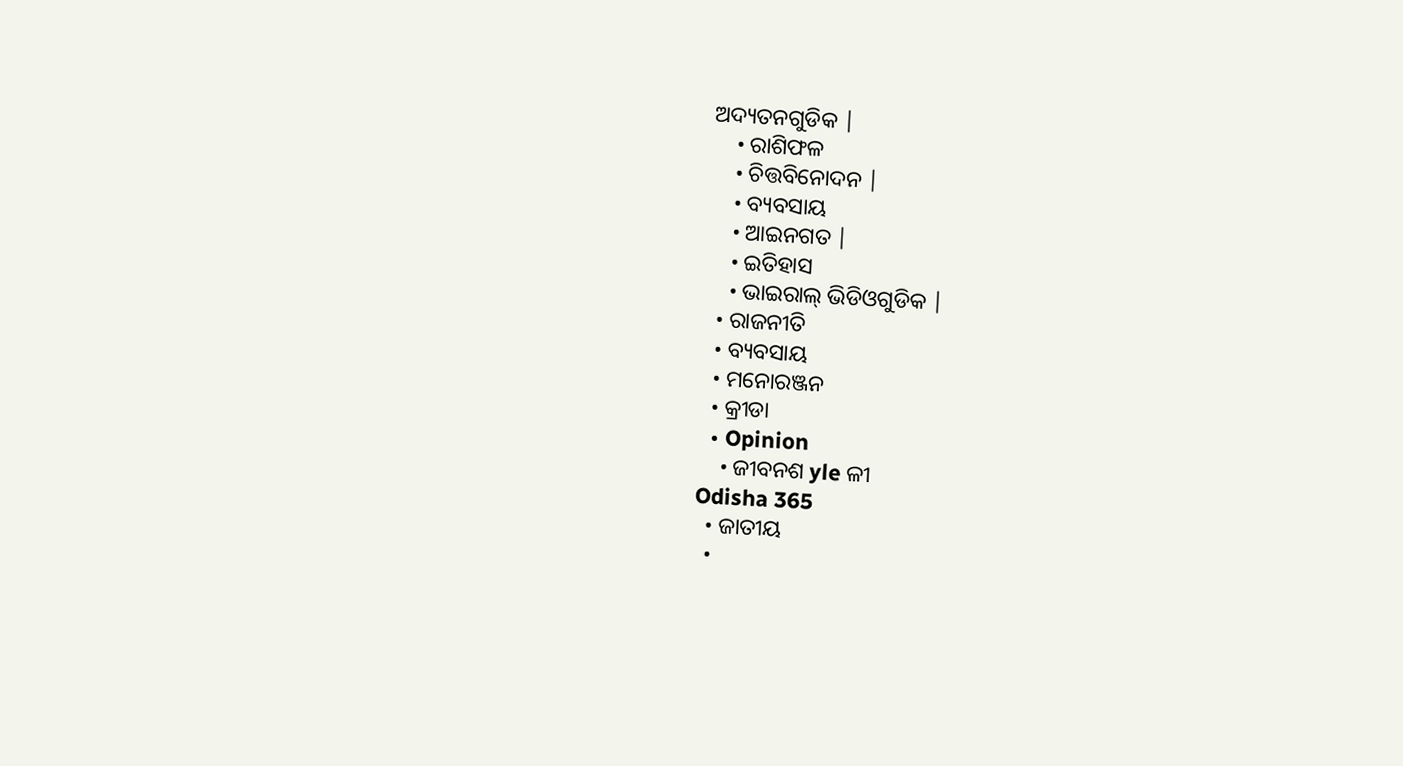ଅଦ୍ୟତନଗୁଡିକ |
    • ରାଶିଫଳ
    • ଚିତ୍ତବିନୋଦନ |
    • ବ୍ୟବସାୟ
    • ଆଇନଗତ |
    • ଇତିହାସ
    • ଭାଇରାଲ୍ ଭିଡିଓଗୁଡିକ |
  • ରାଜନୀତି
  • ବ୍ୟବସାୟ
  • ମନୋରଞ୍ଜନ
  • କ୍ରୀଡା
  • Opinion
    • ଜୀବନଶ yle ଳୀ
Odisha 365
  • ଜାତୀୟ
  •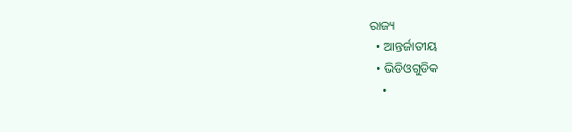ରାଜ୍ୟ
  • ଆନ୍ତର୍ଜାତୀୟ
  • ଭିଡିଓଗୁଡିକ
    •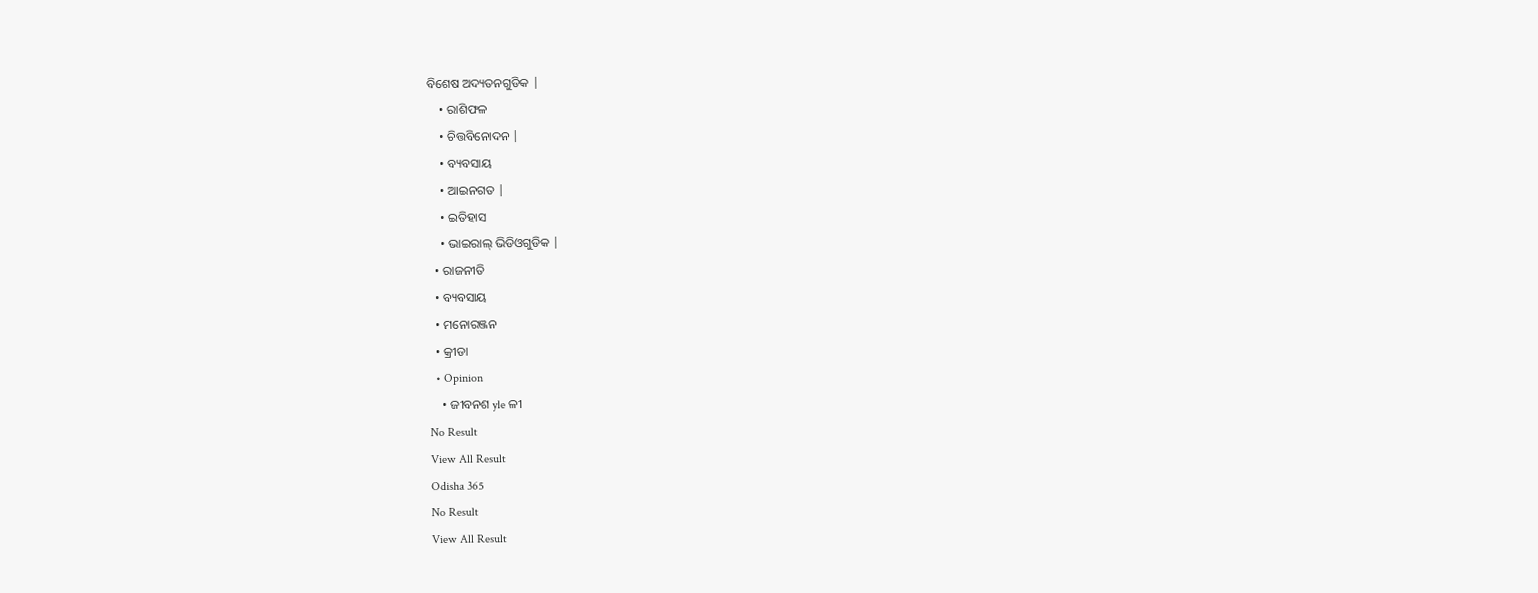ବିଶେଷ ଅଦ୍ୟତନଗୁଡିକ |
    • ରାଶିଫଳ
    • ଚିତ୍ତବିନୋଦନ |
    • ବ୍ୟବସାୟ
    • ଆଇନଗତ |
    • ଇତିହାସ
    • ଭାଇରାଲ୍ ଭିଡିଓଗୁଡିକ |
  • ରାଜନୀତି
  • ବ୍ୟବସାୟ
  • ମନୋରଞ୍ଜନ
  • କ୍ରୀଡା
  • Opinion
    • ଜୀବନଶ yle ଳୀ
No Result
View All Result
Odisha 365
No Result
View All Result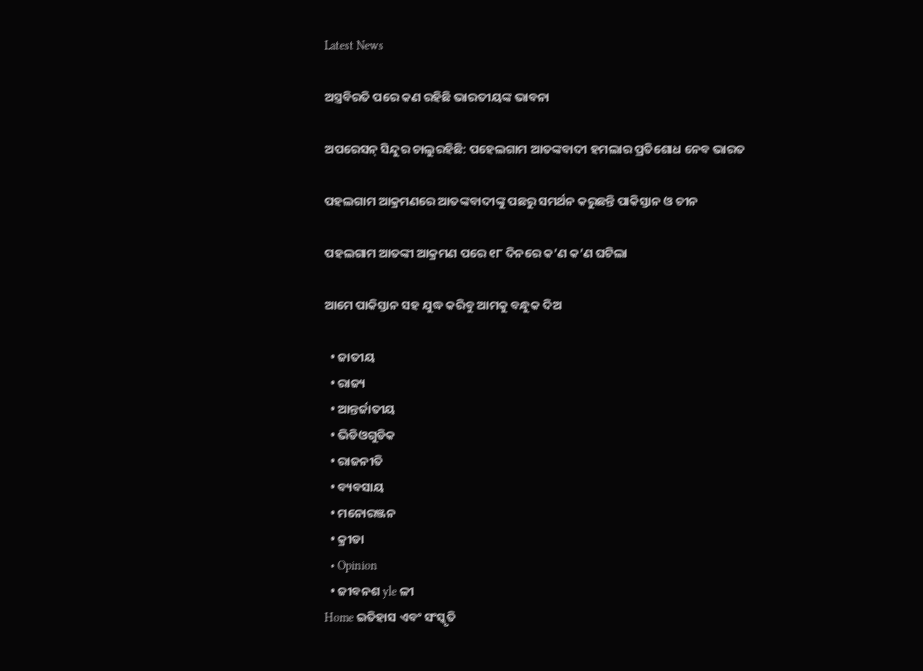Latest News

ଅସ୍ତ୍ରବିରତି ପରେ କଣ ରହିଛି ଭାରତୀୟଙ୍କ ଭାବନା

ଅପରେସନ୍‌ ସିନ୍ଦୁର ଚାଲୁରହିଛି: ପହେଲଗାମ ଆତଙ୍କବାଦୀ ହମଲାର ପ୍ରତିଶୋଧ ନେବ ଭାରତ

ପହଲଗାମ ଆକ୍ରମଣରେ ଆତଙ୍କବାଦୀଙ୍କୁ ପଛରୁ ସମର୍ଥନ କରୁଛନ୍ତି ପାକିସ୍ତାନ ଓ ଚୀନ

ପହଲଗାମ ଆତଙ୍କୀ ଆକ୍ରମଣ ପରେ ୧୮ ଦିନରେ କ’ଣ କ’ଣ ଘଟିଲା

ଆମେ ପାକିସ୍ତାନ ସହ ଯୁଦ୍ଧ କରିବୁ ଆମକୁ ବନ୍ଧୁକ ଦିଅ

  • ଜାତୀୟ
  • ରାଜ୍ୟ
  • ଆନ୍ତର୍ଜାତୀୟ
  • ଭିଡିଓଗୁଡିକ
  • ରାଜନୀତି
  • ବ୍ୟବସାୟ
  • ମନୋରଞ୍ଜନ
  • କ୍ରୀଡା
  • Opinion
  • ଜୀବନଶ yle ଳୀ
Home ଇତିହାସ ଏବଂ ସଂସ୍କୃତି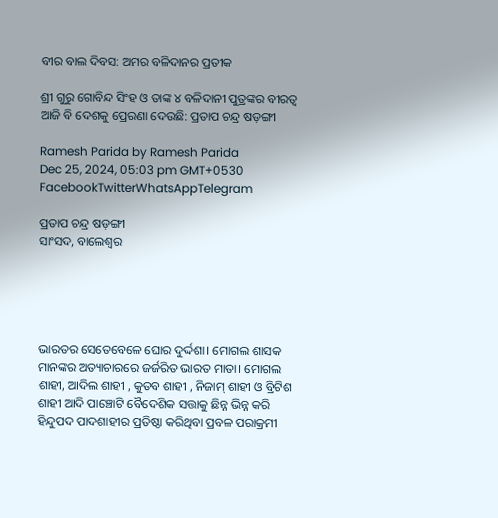ବୀର ବାଲ ଦିବସ: ଅମର ବଳିଦାନର ପ୍ରତୀକ

ଶ୍ରୀ ଗୁରୁ ଗୋବିନ୍ଦ ସିଂହ ଓ ତାଙ୍କ ୪ ବଳିଦାନୀ ପୁତ୍ରଙ୍କର ବୀରତ୍ବ ଆଜି ବି ଦେଶକୁ ପ୍ରେରଣା ଦେଉଛି: ପ୍ରତାପ ଚନ୍ଦ୍ର ଷଡ଼ଙ୍ଗୀ

Ramesh Parida by Ramesh Parida
Dec 25, 2024, 05:03 pm GMT+0530
FacebookTwitterWhatsAppTelegram

ପ୍ରତାପ ଚନ୍ଦ୍ର ଷଡ଼ଙ୍ଗୀ
ସାଂସଦ, ବାଲେଶ୍ଵର





ଭାରତର ସେତେବେଳେ ଘୋର ଦୁର୍ଦ୍ଦଶା। ମୋଗଲ ଶାସକ ମାନଙ୍କର ଅତ୍ୟାଚାରରେ ଜର୍ଜରିତ ଭାରତ ମାତା। ମୋଗଲ ଶାହୀ, ଆଦିଲ ଶାହୀ , କୁତବ ଶାହୀ , ନିଜାମ୍ ଶାହୀ ଓ ବ୍ରିଟିଶ ଶାହୀ ଆଦି ପାଞ୍ଚୋଟି ବୈଦେଶିକ ସତ୍ତାକୁ ଛିନ୍ନ ଭିନ୍ନ କରି ହିନ୍ଦୁପଦ ପାଦଶାହୀର ପ୍ରତିଷ୍ଠା କରିଥିବା ପ୍ରବଳ ପରାକ୍ରମୀ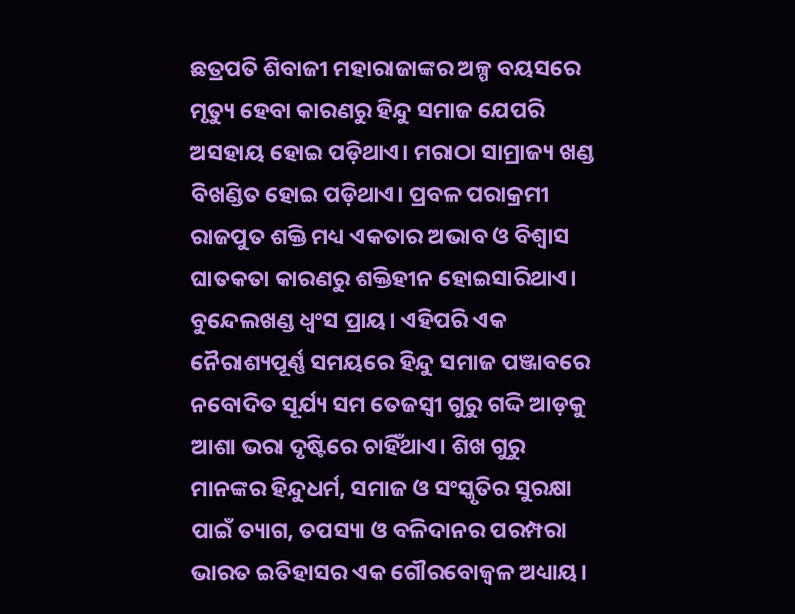ଛତ୍ରପତି ଶିବାଜୀ ମହାରାଜାଙ୍କର ଅଳ୍ପ ବୟସରେ ମୃତ୍ୟୁ ହେବା କାରଣରୁ ହିନ୍ଦୁ ସମାଜ ଯେପରି ଅସହାୟ ହୋଇ ପଡ଼ିଥାଏ। ମରାଠା ସାମ୍ରାଜ୍ୟ ଖଣ୍ଡ ବିଖଣ୍ଡିତ ହୋଇ ପଡ଼ିଥାଏ। ପ୍ରବଳ ପରାକ୍ରମୀ ରାଜପୁତ ଶକ୍ତି ମଧ୍ୟ ଏକତାର ଅଭାବ ଓ ବିଶ୍ୱାସ ଘାତକତା କାରଣରୁ ଶକ୍ତିହୀନ ହୋଇସାରିଥାଏ। ବୁନ୍ଦେଲଖଣ୍ଡ ଧ୍ଵଂସ ପ୍ରାୟ। ଏହିପରି ଏକ ନୈରାଶ୍ୟପୂର୍ଣ୍ଣ ସମୟରେ ହିନ୍ଦୁ ସମାଜ ପଞ୍ଜାବରେ ନବୋଦିତ ସୂର୍ଯ୍ୟ ସମ ତେଜସ୍ଵୀ ଗୁରୁ ଗଦ୍ଦି ଆଡ଼କୁ ଆଶା ଭରା ଦୃଷ୍ଟିରେ ଚାହିଁଥାଏ। ଶିଖ ଗୁରୁ ମାନଙ୍କର ହିନ୍ଦୁଧର୍ମ, ସମାଜ ଓ ସଂସ୍କୃତିର ସୁରକ୍ଷା ପାଇଁ ତ୍ୟାଗ, ତପସ୍ୟା ଓ ବଳିଦାନର ପରମ୍ପରା ଭାରତ ଇତିହାସର ଏକ ଗୌରବୋଜ୍ଵଳ ଅଧ୍ୟାୟ।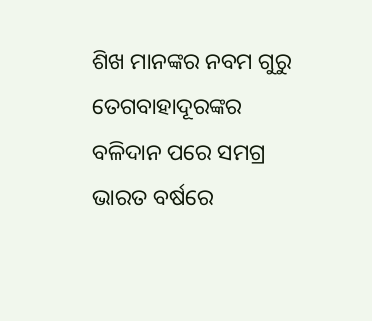ଶିଖ ମାନଙ୍କର ନବମ ଗୁରୁ ତେଗବାହାଦୂରଙ୍କର ବଳିଦାନ ପରେ ସମଗ୍ର ଭାରତ ବର୍ଷରେ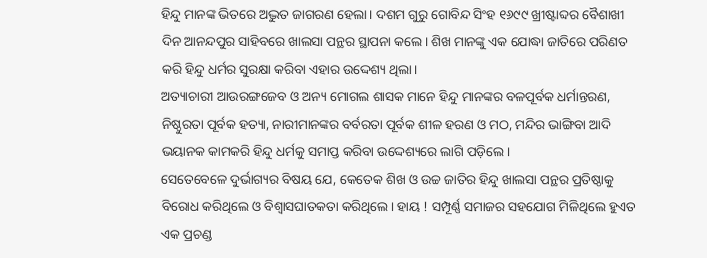ହିନ୍ଦୁ ମାନଙ୍କ ଭିତରେ ଅଦ୍ଭୁତ ଜାଗରଣ ହେଲା। ଦଶମ ଗୁରୁ ଗୋବିନ୍ଦ ସିଂହ ୧୬୯୯ ଖ୍ରୀଷ୍ଟାବ୍ଦର ବୈଶାଖୀ ଦିନ ଆନନ୍ଦପୁର ସାହିବରେ ଖାଲସା ପନ୍ଥର ସ୍ଥାପନା କଲେ। ଶିଖ ମାନଙ୍କୁ ଏକ ଯୋଦ୍ଧା ଜାତିରେ ପରିଣତ କରି ହିନ୍ଦୁ ଧର୍ମର ସୁରକ୍ଷା କରିବା ଏହାର ଉଦ୍ଦେଶ୍ୟ ଥିଲା।
ଅତ୍ୟାଚାରୀ ଆଉରଙ୍ଗଜେବ ଓ ଅନ୍ୟ ମୋଗଲ ଶାସକ ମାନେ ହିନ୍ଦୁ ମାନଙ୍କର ବଳପୂର୍ବକ ଧର୍ମାନ୍ତରଣ, ନିଷ୍ଠୁରତା ପୂର୍ବକ ହତ୍ୟା, ନାରୀମାନଙ୍କର ବର୍ବରତା ପୂର୍ବକ ଶୀଳ ହରଣ ଓ ମଠ, ମନ୍ଦିର ଭାଙ୍ଗିବା ଆଦି ଭୟାନକ କାମକରି ହିନ୍ଦୁ ଧର୍ମକୁ ସମାପ୍ତ କରିବା ଉଦ୍ଦେଶ୍ୟରେ ଲାଗି ପଡ଼ିଲେ।
ସେତେବେଳେ ଦୁର୍ଭାଗ୍ୟର ବିଷୟ ଯେ, କେତେକ ଶିଖ ଓ ଉଚ୍ଚ ଜାତିର ହିନ୍ଦୁ ଖାଲସା ପନ୍ଥର ପ୍ରତିଷ୍ଠାକୁ ବିରୋଧ କରିଥିଲେ ଓ ବିଶ୍ୱାସଘାତକତା କରିଥିଲେ। ହାୟ ! ସମ୍ପୂର୍ଣ୍ଣ ସମାଜର ସହଯୋଗ ମିଳିଥିଲେ ହୁଏତ ଏକ ପ୍ରଚଣ୍ଡ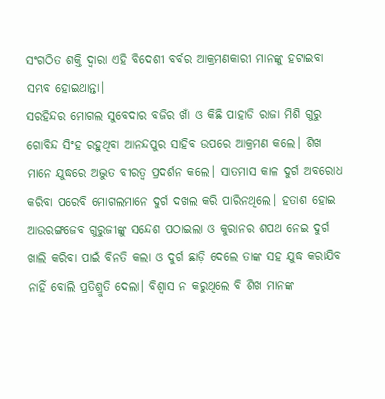ସଂଗଠିତ ଶକ୍ତି ଦ୍ଵାରା ଏହି ବିଦେଶୀ ବର୍ବର ଆକ୍ରମଣକାରୀ ମାନଙ୍କୁ ହଟାଇବା ସମ୍ଭବ ହୋଇଥାନ୍ତା।
ସରହିନ୍ଦର ମୋଗଲ ସୁବେଦାର ବଜିର ଖାଁ ଓ କିଛି ପାହାଡି ରାଜା ମିଶି ଗୁରୁ ଗୋବିନ୍ଦ ସିଂହ ରହୁଥିବା ଆନନ୍ଦପୁର ସାହିବ ଉପରେ ଆକ୍ରମଣ କଲେ। ଶିଖ ମାନେ ଯୁଦ୍ଧରେ ଅଦ୍ଭୁତ ବୀରତ୍ଵ ପ୍ରଦର୍ଶନ କଲେ। ସାତମାସ କାଳ ଦୁର୍ଗ ଅବରୋଧ କରିବା ପରେବି ମୋଗଲମାନେ ଦୁର୍ଗ ଦଖଲ କରି ପାରିନଥିଲେ। ହତାଶ ହୋଇ ଆଉରଙ୍ଗଜେବ ଗୁରୁଜୀଙ୍କୁ ସନ୍ଦେଶ ପଠାଇଲା ଓ କୁରାନର ଶପଥ ନେଇ ଦୁର୍ଗ ଖାଲି କରିବା ପାଇଁ ବିନତି କଲା ଓ ଦୁର୍ଗ ଛାଡ଼ି ଦେଲେ ତାଙ୍କ ସହ ଯୁଦ୍ଧ କରାଯିବ ନାହିଁ ବୋଲି ପ୍ରତିଶ୍ରୁତି ଦେଲା। ବିଶ୍ୱାସ ନ କରୁଥିଲେ ବି ଶିଖ ମାନଙ୍କ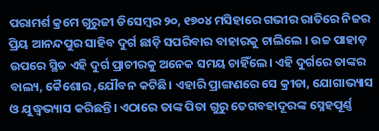ପରାମର୍ଶ କ୍ରମେ ଗୁରୁଜୀ ଡିସେମ୍ବର ୨୦, ୧୭୦୪ ମସିହାରେ ଗଭୀର ରାତିରେ ନିଜର ପ୍ରିୟ ଆନନ୍ଦପୁର ସାହିବ ଦୁର୍ଗ ଛାଡ଼ି ସପରିବାର ବାହାରକୁ ଚାଲିଲେ । ଉଚ୍ଚ ପାହାଡ଼ ଉପରେ ସ୍ଥିତ ଏହି ଦୁର୍ଗ ପ୍ରାଚୀରକୁ ଅନେକ ସମୟ ଚାହିଁଲେ। ଏହି ଦୁର୍ଗରେ ତାଙ୍କର ବାଲ୍ୟ, କୈଶୋର ,ଯୌବନ କଟିଛି। ଏହାରି ପ୍ରାଙ୍ଗଣରେ ସେ କ୍ରୀଡା, ଯୋଗାଭ୍ୟାସ ଓ ଯୁଦ୍ଧ୍ୱଭ୍ୟାସ କରିଛନ୍ତି। ଏଠାରେ ତାଙ୍କ ପିତା ଗୁରୁ ତେଗବହାଦୂରଙ୍କ ସ୍ନେହପୂର୍ଣ୍ଣ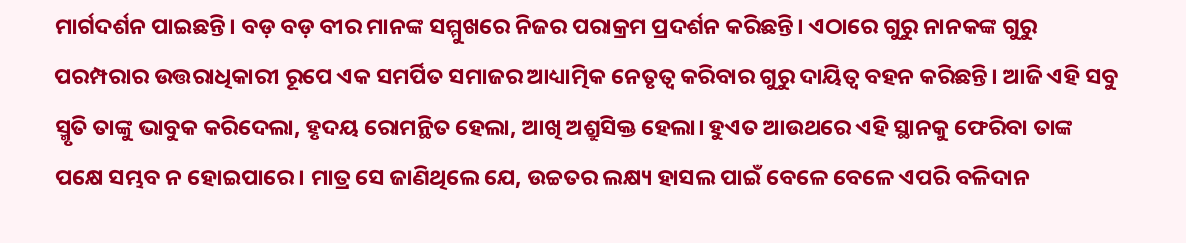ମାର୍ଗଦର୍ଶନ ପାଇଛନ୍ତି। ବଡ଼ ବଡ଼ ବୀର ମାନଙ୍କ ସମ୍ମୁଖରେ ନିଜର ପରାକ୍ରମ ପ୍ରଦର୍ଶନ କରିଛନ୍ତି। ଏଠାରେ ଗୁରୁ ନାନକଙ୍କ ଗୁରୁ ପରମ୍ପରାର ଉତ୍ତରାଧିକାରୀ ରୂପେ ଏକ ସମର୍ପିତ ସମାଜର ଆଧ୍ୟାତ୍ମିକ ନେତୃତ୍ୱ କରିବାର ଗୁରୁ ଦାୟିତ୍ଵ ବହନ କରିଛନ୍ତି। ଆଜି ଏହି ସବୁ ସ୍ମୃତି ତାଙ୍କୁ ଭାବୁକ କରିଦେଲା, ହୃଦୟ ରୋମନ୍ଥିତ ହେଲା, ଆଖି ଅଶ୍ରୁସିକ୍ତ ହେଲା। ହୁଏତ ଆଉଥରେ ଏହି ସ୍ଥାନକୁ ଫେରିବା ତାଙ୍କ ପକ୍ଷେ ସମ୍ଭବ ନ ହୋଇପାରେ। ମାତ୍ର ସେ ଜାଣିଥିଲେ ଯେ, ଉଚ୍ଚତର ଲକ୍ଷ୍ୟ ହାସଲ ପାଇଁ ବେଳେ ବେଳେ ଏପରି ବଳିଦାନ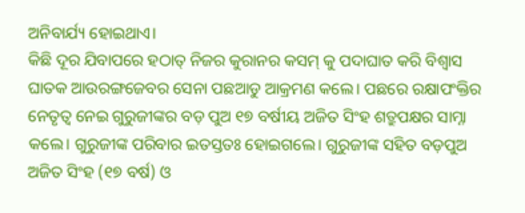ଅନିବାର୍ଯ୍ୟ ହୋଇଥାଏ।
କିଛି ଦୂର ଯିବାପରେ ହଠାତ୍ ନିଜର କୁରାନର କସମ୍ କୁ ପଦାଘାତ କରି ବିଶ୍ୱାସ ଘାତକ ଆଉରଙ୍ଗଜେବର ସେନା ପଛଆଡୁ ଆକ୍ରମଣ କଲେ। ପଛରେ ରକ୍ଷାପଂକ୍ତିର ନେତୃତ୍ୱ ନେଇ ଗୁରୁଜୀଙ୍କର ବଡ଼ ପୁଅ ୧୭ ବର୍ଷୀୟ ଅଜିତ ସିଂହ ଶତ୍ରୁପକ୍ଷର ସାମ୍ନା କଲେ। ଗୁରୁଜୀଙ୍କ ପରିବାର ଇତସ୍ତତଃ ହୋଇଗଲେ। ଗୁରୁଜୀଙ୍କ ସହିତ ବଡ଼ପୁଅ ଅଜିତ ସିଂହ (୧୭ ବର୍ଷ) ଓ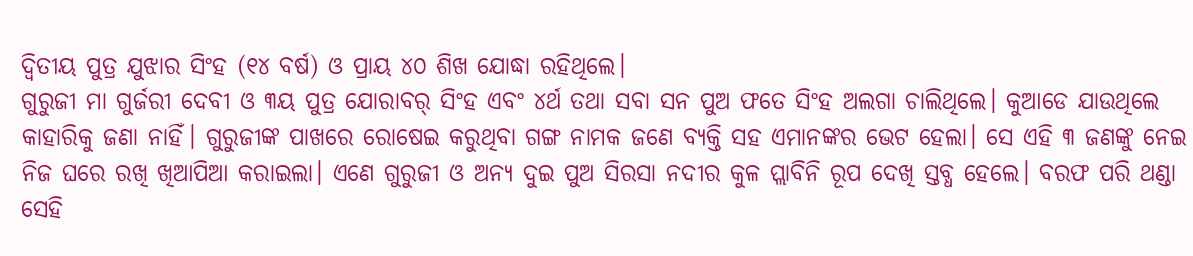ଦ୍ଵିତୀୟ ପୁତ୍ର ଯୁଝାର ସିଂହ (୧୪ ବର୍ଷ) ଓ ପ୍ରାୟ ୪୦ ଶିଖ ଯୋଦ୍ଧା ରହିଥିଲେ।
ଗୁରୁଜୀ ମା ଗୁର୍ଜରୀ ଦେବୀ ଓ ୩ୟ ପୁତ୍ର ଯୋରାବର୍ ସିଂହ ଏବଂ ୪ର୍ଥ ତଥା ସବା ସନ ପୁଅ ଫତେ ସିଂହ ଅଲଗା ଚାଲିଥିଲେ। କୁଆଡେ ଯାଉଥିଲେ କାହାରିକୁ ଜଣା ନାହିଁ। ଗୁରୁଜୀଙ୍କ ପାଖରେ ରୋଷେଇ କରୁଥିବା ଗଙ୍ଗ ନାମକ ଜଣେ ବ୍ୟକ୍ତି ସହ ଏମାନଙ୍କର ଭେଟ ହେଲା। ସେ ଏହି ୩ ଜଣଙ୍କୁ ନେଇ ନିଜ ଘରେ ରଖି ଖିଆପିଆ କରାଇଲା। ଏଣେ ଗୁରୁଜୀ ଓ ଅନ୍ୟ ଦୁଇ ପୁଅ ସିରସା ନଦୀର କୁଳ ପ୍ଲାବିନି ରୂପ ଦେଖି ସ୍ତବ୍ଧ ହେଲେ। ବରଫ ପରି ଥଣ୍ଡା ସେହି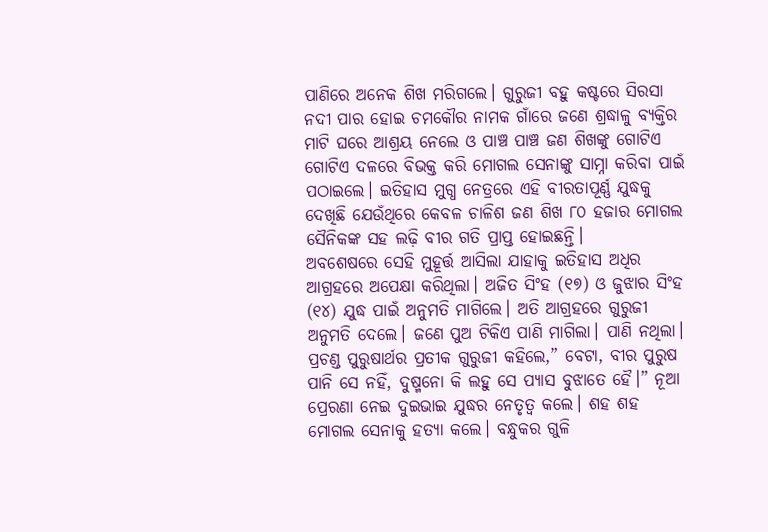ପାଣିରେ ଅନେକ ଶିଖ ମରିଗଲେ। ଗୁରୁଜୀ ବହୁ କଷ୍ଟରେ ସିରସା ନଦୀ ପାର ହୋଇ ଚମକୌର ନାମକ ଗାଁରେ ଜଣେ ଶ୍ରଦ୍ଧାଳୁ ବ୍ୟକ୍ତିର ମାଟି ଘରେ ଆଶ୍ରୟ ନେଲେ ଓ ପାଞ୍ଚ ପାଞ୍ଚ ଜଣ ଶିଖଙ୍କୁ ଗୋଟିଏ ଗୋଟିଏ ଦଳରେ ବିଭକ୍ତ କରି ମୋଗଲ ସେନାଙ୍କୁ ସାମ୍ନା କରିବା ପାଇଁ ପଠାଇଲେ। ଇତିହାସ ମୁଗ୍ଧ ନେତ୍ରରେ ଏହି ବୀରତାପୂର୍ଣ୍ଣ ଯୁଦ୍ଧକୁ ଦେଖିଛି ଯେଉଁଥିରେ କେବଳ ଚାଳିଶ ଜଣ ଶିଖ ୮୦ ହଜାର ମୋଗଲ ସୈନିକଙ୍କ ସହ ଲଢ଼ି ବୀର ଗତି ପ୍ରାପ୍ତ ହୋଇଛନ୍ତି।
ଅବଶେଷରେ ସେହି ମୁହୂର୍ତ୍ତ ଆସିଲା ଯାହାକୁ ଇତିହାସ ଅଧିର ଆଗ୍ରହରେ ଅପେକ୍ଷା କରିଥିଲା। ଅଜିତ ସିଂହ (୧୭) ଓ ଜୁଝାର ସିଂହ (୧୪) ଯୁଦ୍ଧ ପାଇଁ ଅନୁମତି ମାଗିଲେ। ଅତି ଆଗ୍ରହରେ ଗୁରୁଜୀ ଅନୁମତି ଦେଲେ। ଜଣେ ପୁଅ ଟିକିଏ ପାଣି ମାଗିଲା। ପାଣି ନଥିଲା। ପ୍ରଚଣ୍ଡ ପୁରୁଷାର୍ଥର ପ୍ରତୀକ ଗୁରୁଜୀ କହିଲେ,” ବେଟା, ବୀର ପୁରୁଷ ପାନି ସେ ନହିଁ, ଦୁଷ୍ମନୋ କି ଲହୁ ସେ ପ୍ୟାସ ବୁଝାତେ ହୈ।” ନୂଆ ପ୍ରେରଣା ନେଇ ଦୁଇଭାଇ ଯୁଦ୍ଧର ନେତୃତ୍ୱ କଲେ। ଶହ ଶହ ମୋଗଲ ସେନାକୁ ହତ୍ୟା କଲେ। ବନ୍ଧୁକର ଗୁଳି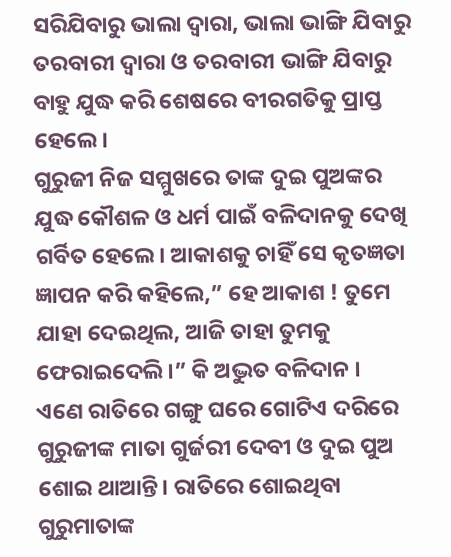ସରିଯିବାରୁ ଭାଲା ଦ୍ଵାରା, ଭାଲା ଭାଙ୍ଗି ଯିବାରୁ ତରବାରୀ ଦ୍ଵାରା ଓ ତରବାରୀ ଭାଙ୍ଗି ଯିବାରୁ ବାହୁ ଯୁଦ୍ଧ କରି ଶେଷରେ ବୀରଗତିକୁ ପ୍ରାପ୍ତ ହେଲେ।
ଗୁରୁଜୀ ନିଜ ସମ୍ମୁଖରେ ତାଙ୍କ ଦୁଇ ପୁଅଙ୍କର ଯୁଦ୍ଧ କୌଶଳ ଓ ଧର୍ମ ପାଇଁ ବଳିଦାନକୁ ଦେଖି ଗର୍ବିତ ହେଲେ। ଆକାଶକୁ ଚାହିଁ ସେ କୃତଜ୍ଞତା ଜ୍ଞାପନ କରି କହିଲେ,” ହେ ଆକାଶ ! ତୁମେ ଯାହା ଦେଇଥିଲ, ଆଜି ତାହା ତୁମକୁ ଫେରାଇଦେଲି।” କି ଅଦ୍ଭୁତ ବଳିଦାନ ।
ଏଣେ ରାତିରେ ଗଙ୍ଗୁ ଘରେ ଗୋଟିଏ ଦରିରେ ଗୁରୁଜୀଙ୍କ ମାତା ଗୁର୍ଜରୀ ଦେବୀ ଓ ଦୁଇ ପୁଅ ଶୋଇ ଥାଆନ୍ତି। ରାତିରେ ଶୋଇଥିବା ଗୁରୁମାତାଙ୍କ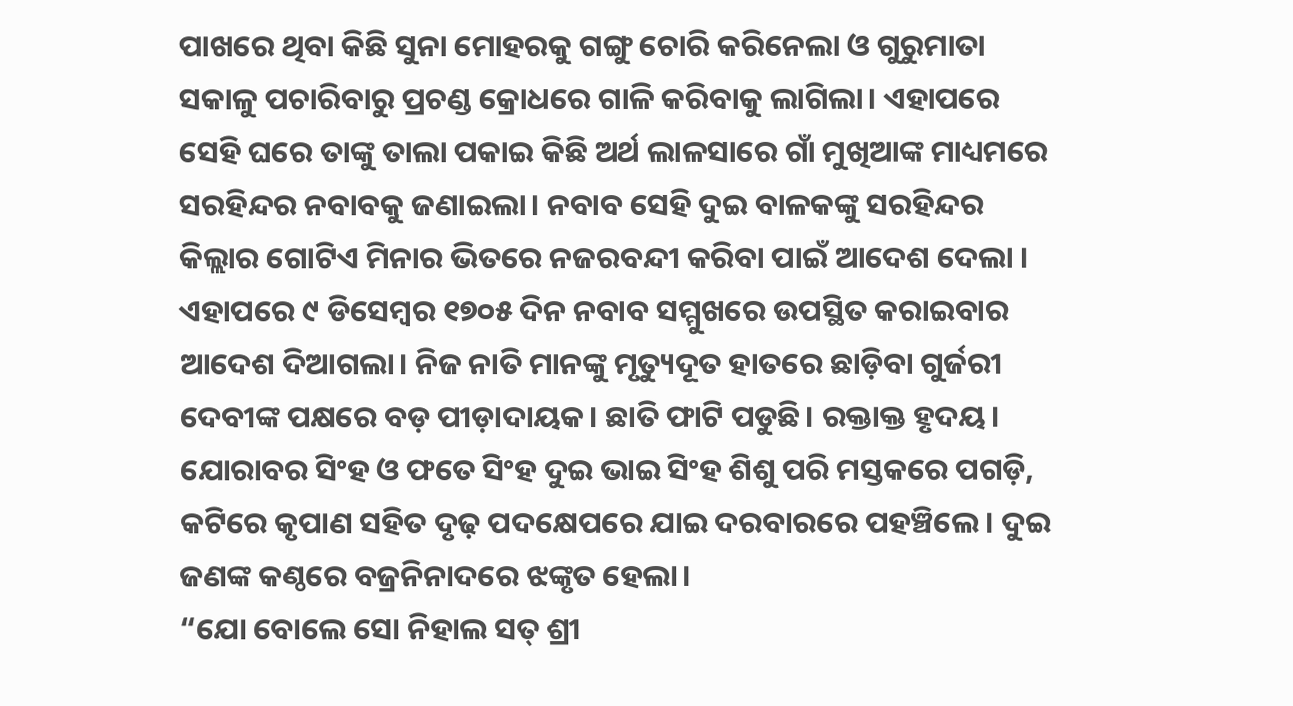ପାଖରେ ଥିବା କିଛି ସୁନା ମୋହରକୁ ଗଙ୍ଗୁ ଚୋରି କରିନେଲା ଓ ଗୁରୁମାତା ସକାଳୁ ପଚାରିବାରୁ ପ୍ରଚଣ୍ଡ କ୍ରୋଧରେ ଗାଳି କରିବାକୁ ଲାଗିଲା। ଏହାପରେ ସେହି ଘରେ ତାଙ୍କୁ ତାଲା ପକାଇ କିଛି ଅର୍ଥ ଲାଳସାରେ ଗାଁ ମୁଖିଆଙ୍କ ମାଧ୍ୟମରେ ସରହିନ୍ଦର ନବାବକୁ ଜଣାଇଲା। ନବାବ ସେହି ଦୁଇ ବାଳକଙ୍କୁ ସରହିନ୍ଦର କିଲ୍ଲାର ଗୋଟିଏ ମିନାର ଭିତରେ ନଜରବନ୍ଦୀ କରିବା ପାଇଁ ଆଦେଶ ଦେଲା । ଏହାପରେ ୯ ଡିସେମ୍ବର ୧୭୦୫ ଦିନ ନବାବ ସମ୍ମୁଖରେ ଉପସ୍ଥିତ କରାଇବାର ଆଦେଶ ଦିଆଗଲା। ନିଜ ନାତି ମାନଙ୍କୁ ମୃତ୍ୟୁଦୂତ ହାତରେ ଛାଡ଼ିବା ଗୁର୍ଜରୀ ଦେବୀଙ୍କ ପକ୍ଷରେ ବଡ଼ ପୀଡ଼ାଦାୟକ। ଛାତି ଫାଟି ପଡୁଛି। ରକ୍ତାକ୍ତ ହୃଦୟ। ଯୋରାବର ସିଂହ ଓ ଫତେ ସିଂହ ଦୁଇ ଭାଇ ସିଂହ ଶିଶୁ ପରି ମସ୍ତକରେ ପଗଡ଼ି, କଟିରେ କୃପାଣ ସହିତ ଦୃଢ଼ ପଦକ୍ଷେପରେ ଯାଇ ଦରବାରରେ ପହଞ୍ଚିଲେ। ଦୁଇ ଜଣଙ୍କ କଣ୍ଠରେ ବଜ୍ରନିନାଦରେ ଝଙ୍କୃତ ହେଲା।
“ଯୋ ବୋଲେ ସୋ ନିହାଲ ସତ୍ ଶ୍ରୀ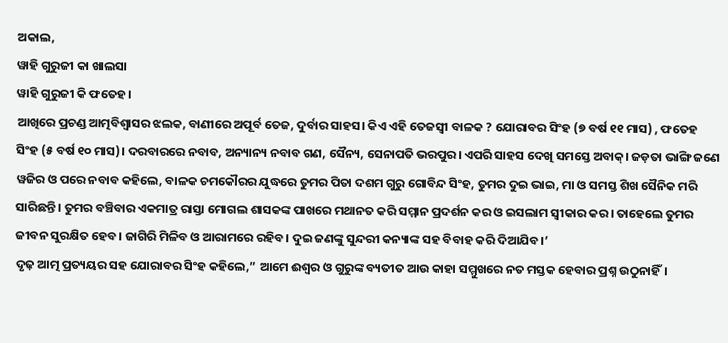ଅକାଲ,
ୱାହି ଗୁରୁଜୀ କା ଖାଲସା
ୱାହି ଗୁରୁଜୀ କି ଫତେହ।
ଆଖିରେ ପ୍ରଚଣ୍ଡ ଆତ୍ମବିଶ୍ବାସର ଝଲକ, ବାଣୀରେ ଅପୂର୍ବ ତେଜ, ଦୁର୍ବାର ସାହସ। କିଏ ଏହି ତେଜସ୍ଵୀ ବାଳକ ? ଯୋରାବର ସିଂହ (୭ ବର୍ଷ ୧୧ ମାସ) , ଫତେହ ସିଂହ (୫ ବର୍ଷ ୧୦ ମାସ)। ଦରବାରରେ ନବାବ, ଅନ୍ୟାନ୍ୟ ନବାବ ଗଣ, ସୈନ୍ୟ, ସେନାପତି ଭରପୁର। ଏପରି ସାହସ ଦେଖି ସମସ୍ତେ ଅବାକ୍। ଜଡ଼ତା ଭାଙ୍ଗି ଜଣେ ୱଜିର ଓ ପରେ ନବାବ କହିଲେ, ବାଳକ ଚମକୌରର ଯୁଦ୍ଧରେ ତୁମର ପିତା ଦଶମ ଗୁରୁ ଗୋବିନ୍ଦ ସିଂହ, ତୁମର ଦୁଇ ଭାଇ, ମା ଓ ସମସ୍ତ ଶିଖ ସୈନିକ ମରି ସାରିଛନ୍ତି। ତୁମର ବଞ୍ଚିବାର ଏକମାତ୍ର ରାସ୍ତା ମୋଗଲ ଶାସକଙ୍କ ପାଖରେ ମଥାନତ କରି ସମ୍ମାନ ପ୍ରଦର୍ଶନ କର ଓ ଇସଲାମ ସ୍ବୀକାର କର। ତାହେଲେ ତୁମର ଜୀବନ ସୁରକ୍ଷିତ ହେବ। ଜାଗିରି ମିଳିବ ଓ ଆରାମରେ ରହିବ। ଦୁଇ ଜଣଙ୍କୁ ସୁନ୍ଦରୀ କନ୍ୟାଙ୍କ ସହ ବିବାହ କରି ଦିଆଯିବ।’
ଦୃଢ଼ ଆତ୍ମ ପ୍ରତ୍ୟୟର ସହ ଯୋରାବର ସିଂହ କହିଲେ,” ଆମେ ଈଶ୍ୱର ଓ ଗୁରୁଙ୍କ ବ୍ୟତୀତ ଆଉ କାହା ସମ୍ମୁଖରେ ନତ ମସ୍ତକ ହେବାର ପ୍ରଶ୍ନ ଉଠୁନାହିଁ।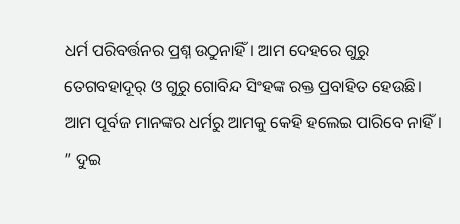ଧର୍ମ ପରିବର୍ତ୍ତନର ପ୍ରଶ୍ନ ଉଠୁନାହିଁ। ଆମ ଦେହରେ ଗୁରୁ ତେଗବହାଦୂର୍ ଓ ଗୁରୁ ଗୋବିନ୍ଦ ସିଂହଙ୍କ ରକ୍ତ ପ୍ରବାହିତ ହେଉଛି। ଆମ ପୂର୍ବଜ ମାନଙ୍କର ଧର୍ମରୁ ଆମକୁ କେହି ହଲେଇ ପାରିବେ ନାହିଁ। ” ଦୁଇ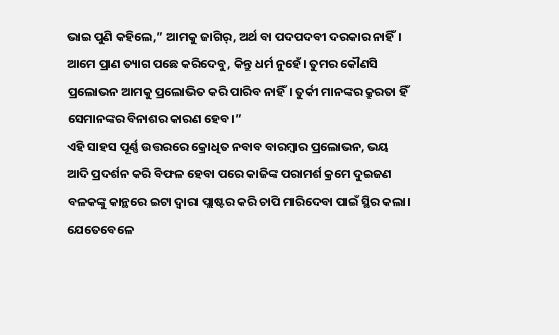ଭାଇ ପୁଣି କହିଲେ,” ଆମକୁ ଜାଗିର୍, ଅର୍ଥ ବା ପଦପଦବୀ ଦରକାର ନାହିଁ। ଆମେ ପ୍ରାଣ ତ୍ୟାଗ ପଛେ କରିଦେବୁ, କିନ୍ତୁ ଧର୍ମ ନୁହେଁ। ତୁମର କୌଣସି ପ୍ରଲୋଭନ ଆମକୁ ପ୍ରଲୋଭିତ କରି ପାରିବ ନାହିଁ। ତୁର୍କୀ ମାନଙ୍କର କ୍ରୁରତା ହିଁ ସେମାନଙ୍କର ବିନାଶର କାରଣ ହେବ।”
ଏହି ସାହସ ପୂର୍ଣ୍ଣ ଉତ୍ତରରେ କ୍ରୋଧିତ ନବାବ ବାରମ୍ବାର ପ୍ରଲୋଭନ, ଭୟ ଆଦି ପ୍ରଦର୍ଶନ କରି ବିଫଳ ହେବା ପରେ କାଜିଙ୍କ ପରାମର୍ଶ କ୍ରମେ ଦୁଇଜଣ ବଳକଙ୍କୁ କାନ୍ଥରେ ଇଟା ଦ୍ଵାରା ପ୍ଲାଷ୍ଟର କରି ଚାପି ମାରିଦେବା ପାଇଁ ସ୍ଥିର କଲା। ଯେତେବେଳେ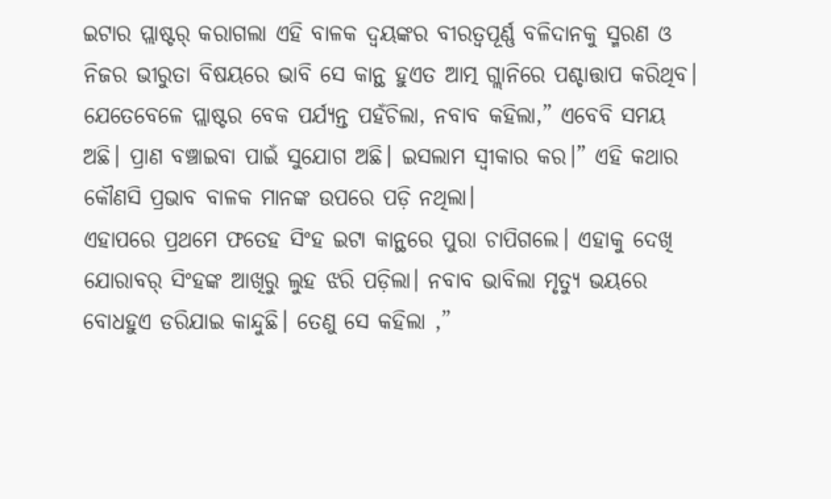ଇଟାର ପ୍ଲାଷ୍ଟର୍ କରାଗଲା ଏହି ବାଳକ ଦ୍ୱୟଙ୍କର ବୀରତ୍ୱପୂର୍ଣ୍ଣ ବଳିଦାନକୁ ସ୍ମରଣ ଓ ନିଜର ଭୀରୁତା ବିଷୟରେ ଭାବି ସେ କାନ୍ଥ ହୁଏତ ଆତ୍ମ ଗ୍ଲାନିରେ ପଶ୍ଚାତ୍ତାପ କରିଥିବ। ଯେତେବେଳେ ପ୍ଲାଷ୍ଟର ବେକ ପର୍ଯ୍ୟନ୍ତ ପହଁଚିଲା, ନବାବ କହିଲା,” ଏବେବି ସମୟ ଅଛି। ପ୍ରାଣ ବଞ୍ଚାଇବା ପାଇଁ ସୁଯୋଗ ଅଛି। ଇସଲାମ ସ୍ବୀକାର କର।” ଏହି କଥାର କୌଣସି ପ୍ରଭାବ ବାଳକ ମାନଙ୍କ ଉପରେ ପଡ଼ି ନଥିଲା।
ଏହାପରେ ପ୍ରଥମେ ଫତେହ ସିଂହ ଇଟା କାନ୍ଥରେ ପୁରା ଚାପିଗଲେ। ଏହାକୁ ଦେଖି ଯୋରାବର୍ ସିଂହଙ୍କ ଆଖିରୁ ଲୁହ ଝରି ପଡ଼ିଲା। ନବାବ ଭାବିଲା ମୃତ୍ୟୁ ଭୟରେ ବୋଧହୁଏ ଡରିଯାଇ କାନ୍ଦୁଛି। ତେଣୁ ସେ କହିଲା ,”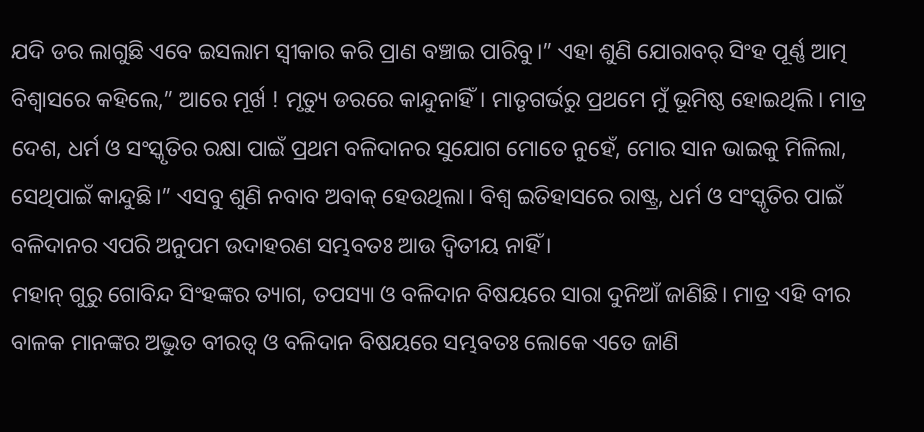ଯଦି ଡର ଲାଗୁଛି ଏବେ ଇସଲାମ ସ୍ବୀକାର କରି ପ୍ରାଣ ବଞ୍ଚାଇ ପାରିବୁ।” ଏହା ଶୁଣି ଯୋରାବର୍ ସିଂହ ପୂର୍ଣ୍ଣ ଆତ୍ମ ବିଶ୍ଵାସରେ କହିଲେ,” ଆରେ ମୂର୍ଖ ! ମୃତ୍ୟୁ ଡରରେ କାନ୍ଦୁନାହିଁ। ମାତୃଗର୍ଭରୁ ପ୍ରଥମେ ମୁଁ ଭୂମିଷ୍ଠ ହୋଇଥିଲି। ମାତ୍ର ଦେଶ, ଧର୍ମ ଓ ସଂସ୍କୃତିର ରକ୍ଷା ପାଇଁ ପ୍ରଥମ ବଳିଦାନର ସୁଯୋଗ ମୋତେ ନୁହେଁ, ମୋର ସାନ ଭାଇକୁ ମିଳିଲା, ସେଥିପାଇଁ କାନ୍ଦୁଛି।” ଏସବୁ ଶୁଣି ନବାବ ଅବାକ୍ ହେଉଥିଲା। ବିଶ୍ଵ ଇତିହାସରେ ରାଷ୍ଟ୍ର, ଧର୍ମ ଓ ସଂସ୍କୃତିର ପାଇଁ ବଳିଦାନର ଏପରି ଅନୁପମ ଉଦାହରଣ ସମ୍ଭବତଃ ଆଉ ଦ୍ଵିତୀୟ ନାହିଁ ।
ମହାନ୍ ଗୁରୁ ଗୋବିନ୍ଦ ସିଂହଙ୍କର ତ୍ୟାଗ, ତପସ୍ୟା ଓ ବଳିଦାନ ବିଷୟରେ ସାରା ଦୁନିଆଁ ଜାଣିଛି। ମାତ୍ର ଏହି ବୀର ବାଳକ ମାନଙ୍କର ଅଦ୍ଭୁତ ବୀରତ୍ୱ ଓ ବଳିଦାନ ବିଷୟରେ ସମ୍ଭବତଃ ଲୋକେ ଏତେ ଜାଣି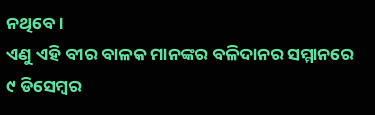ନଥିବେ।
ଏଣୁ ଏହି ବୀର ବାଳକ ମାନଙ୍କର ବଳିଦାନର ସମ୍ମାନରେ ୯ ଡିସେମ୍ବର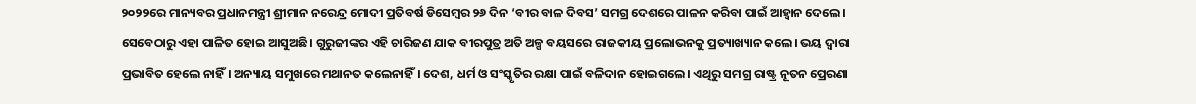୨୦୨୨ରେ ମାନ୍ୟବର ପ୍ରଧାନମନ୍ତ୍ରୀ ଶ୍ରୀମାନ ନରେନ୍ଦ୍ର ମୋଦୀ ପ୍ରତିବର୍ଷ ଡିସେମ୍ବର ୨୬ ଦିନ ‘ବୀର ବାଳ ଦିବସ’ ସମଗ୍ର ଦେଶରେ ପାଳନ କରିବା ପାଇଁ ଆହ୍ଵାନ ଦେଲେ। ସେବେଠାରୁ ଏହା ପାଳିତ ହୋଇ ଆସୁଅଛି। ଗୁରୁଜୀଙ୍କର ଏହି ଚାରିଜଣ ଯାକ ବୀରପୁତ୍ର ଅତି ଅଳ୍ପ ବୟସରେ ରାଜକୀୟ ପ୍ରଲୋଭନକୁ ପ୍ରତ୍ୟାଖ୍ୟାନ କଲେ। ଭୟ ଦ୍ଵାରା ପ୍ରଭାବିତ ହେଲେ ନାହିଁ। ଅନ୍ୟାୟ ସମୁଖରେ ମଥାନତ କଲେନାହିଁ। ଦେଶ, ଧର୍ମ ଓ ସଂସ୍କୃତିର ରକ୍ଷା ପାଇଁ ବଳିଦାନ ହୋଇଗଲେ। ଏଥିରୁ ସମଗ୍ର ରାଷ୍ଟ୍ର ନୂତନ ପ୍ରେରଣା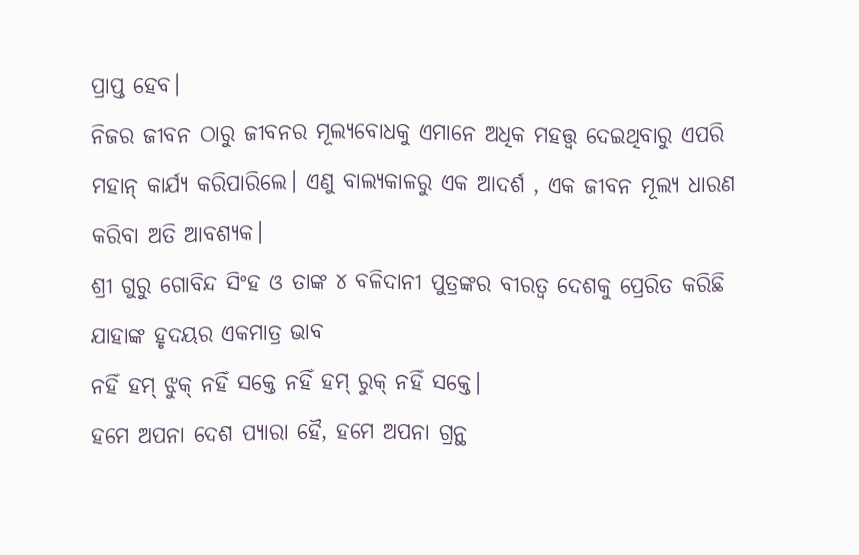ପ୍ରାପ୍ତ ହେବ।
ନିଜର ଜୀବନ ଠାରୁ ଜୀବନର ମୂଲ୍ୟବୋଧକୁ ଏମାନେ ଅଧିକ ମହତ୍ତ୍ଵ ଦେଇଥିବାରୁ ଏପରି ମହାନ୍ କାର୍ଯ୍ୟ କରିପାରିଲେ। ଏଣୁ ବାଲ୍ୟକାଳରୁ ଏକ ଆଦର୍ଶ , ଏକ ଜୀବନ ମୂଲ୍ୟ ଧାରଣ କରିବା ଅତି ଆବଶ୍ୟକ।
ଶ୍ରୀ ଗୁରୁ ଗୋବିନ୍ଦ ସିଂହ ଓ ତାଙ୍କ ୪ ବଳିଦାନୀ ପୁତ୍ରଙ୍କର ବୀରତ୍ବ ଦେଶକୁ ପ୍ରେରିତ କରିଛି ଯାହାଙ୍କ ହୃଦୟର ଏକମାତ୍ର ଭାବ
ନହିଁ ହମ୍ ଝୁକ୍ ନହିଁ ସକ୍ତେ ନହିଁ ହମ୍ ରୁକ୍ ନହିଁ ସକ୍ତେ।
ହମେ ଅପନା ଦେଶ ପ୍ୟାରା ହୈ, ହମେ ଅପନା ଗ୍ରନ୍ଥ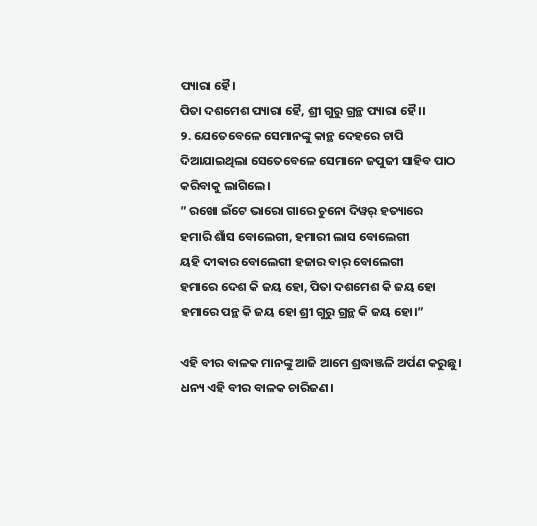ପ୍ୟାରା ହୈ।
ପିତା ଦଶମେଶ ପ୍ୟାରା ହୈ, ଶ୍ରୀ ଗୁରୁ ଗ୍ରନ୍ଥ ପ୍ୟାରା ହୈ।।
୨. ଯେତେବେଳେ ସେମାନଙ୍କୁ କାନ୍ଥ ଦେହରେ ଚାପି ଦିଆଯାଇଥିଲା ସେତେବେଳେ ସେମାନେ ଜପୁଜୀ ସାହିବ ପାଠ କରିବାକୁ ଲାଗିଲେ।
” ରଖୋ ଇଁଟେ ଭାରୋ ଗାରେ ଚୁନୋ ଦିୱର୍ ହତ୍ୟାରେ
ହମାରି ଶାଁସ ବୋଲେଗୀ, ହମାରୀ ଲାସ ବୋଲେଗୀ
ୟହି ଦୀଵାର ବୋଲେଗୀ ହଜାର ବାର୍ ବୋଲେଗୀ
ହମାରେ ଦେଶ କି ଜୟ ହୋ, ପିତା ଦଶମେଶ କି ଜୟ ହୋ
ହମାରେ ପନ୍ଥ କି ଜୟ ହୋ ଶ୍ରୀ ଗୁରୁ ଗ୍ରନ୍ଥ କି ଜୟ ହୋ।”

ଏହି ବୀର ବାଳକ ମାନଙ୍କୁ ଆଜି ଆମେ ଶ୍ରଦ୍ଧାଞ୍ଜଳି ଅର୍ପଣ କରୁଛୁ। ଧନ୍ୟ ଏହି ବୀର ବାଳକ ଚାରିଜଣ।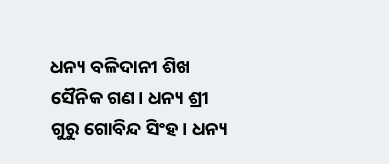ଧନ୍ୟ ବଳିଦାନୀ ଶିଖ ସୈନିକ ଗଣ। ଧନ୍ୟ ଶ୍ରୀ ଗୁରୁ ଗୋବିନ୍ଦ ସିଂହ। ଧନ୍ୟ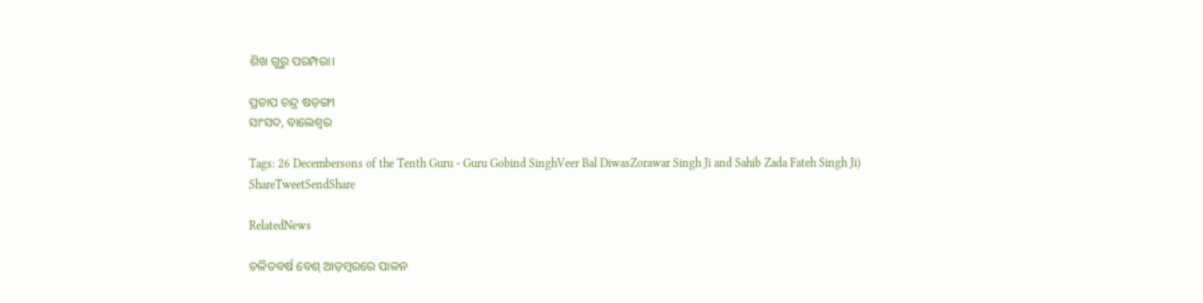ଶିଖ ଗୁରୁ ପରମ୍ପରା।

ପ୍ରତାପ ଚନ୍ଦ୍ର ଷଡ଼ଙ୍ଗୀ
ସାଂସଦ, ବାଲେଶ୍ଵର

Tags: 26 Decembersons of the Tenth Guru - Guru Gobind SinghVeer Bal DiwasZorawar Singh Ji and Sahib Zada Fateh Singh Ji)
ShareTweetSendShare

RelatedNews

ଚଳିତବର୍ଷ ବେଶ୍‌ ଆଡ଼ମ୍ବରରେ ପାଳନ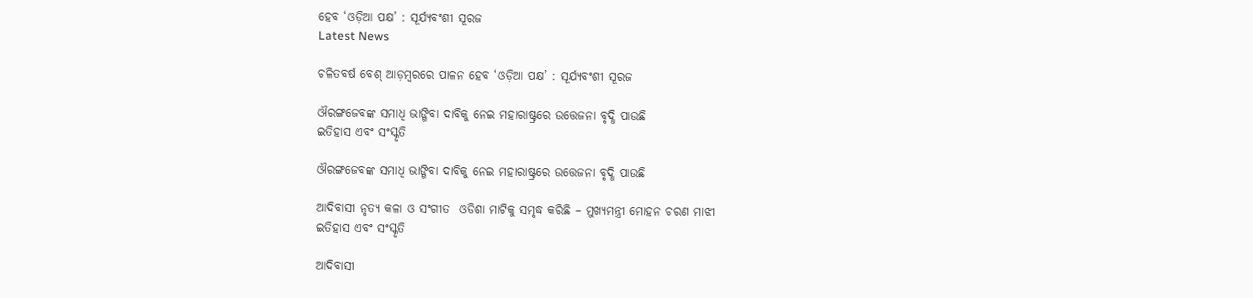ହେବ ‘ଓଡ଼ିଆ ପକ୍ଷ’ : ସୂର୍ଯ୍ୟବଂଶୀ ସୂରଜ
Latest News

ଚଳିତବର୍ଷ ବେଶ୍‌ ଆଡ଼ମ୍ବରରେ ପାଳନ ହେବ ‘ଓଡ଼ିଆ ପକ୍ଷ’ : ସୂର୍ଯ୍ୟବଂଶୀ ସୂରଜ

ଔରଙ୍ଗଜେବଙ୍କ ସମାଧି ଭାଙ୍ଗିବା ଦାବିକୁ ନେଇ ମହାରାଷ୍ଟ୍ରରେ ଉତ୍ତେଜନା ବୃଦ୍ଧି ପାଉଛି
ଇତିହାସ ଏବଂ ସଂସ୍କୃତି

ଔରଙ୍ଗଜେବଙ୍କ ସମାଧି ଭାଙ୍ଗିବା ଦାବିକୁ ନେଇ ମହାରାଷ୍ଟ୍ରରେ ଉତ୍ତେଜନା ବୃଦ୍ଧି ପାଉଛି

ଆଦିବାସୀ ନୃତ୍ୟ କଳା ଓ ସଂଗୀତ  ଓଡିଶା ମାଟିକୁ ସମୃଦ୍ଧ କରିଛି – ମୁଖ୍ୟମନ୍ତ୍ରୀ ମୋହନ ଚରଣ ମାଝୀ
ଇତିହାସ ଏବଂ ସଂସ୍କୃତି

ଆଦିବାସୀ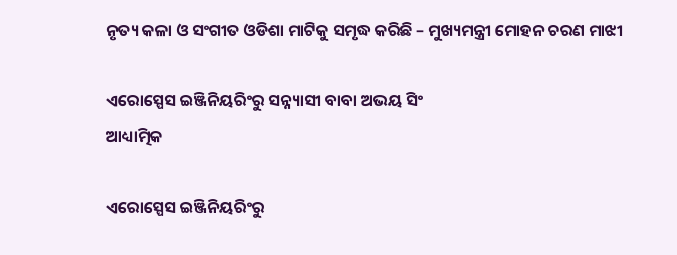ନୃତ୍ୟ କଳା ଓ ସଂଗୀତ ଓଡିଶା ମାଟିକୁ ସମୃଦ୍ଧ କରିଛି – ମୁଖ୍ୟମନ୍ତ୍ରୀ ମୋହନ ଚରଣ ମାଝୀ

ଏରୋସ୍ପେସ ଇଞ୍ଜିନିୟରିଂରୁ ସନ୍ନ୍ୟାସୀ ବାବା ଅଭୟ ସିଂ
ଆଧ୍ୟାତ୍ମିକ

ଏରୋସ୍ପେସ ଇଞ୍ଜିନିୟରିଂରୁ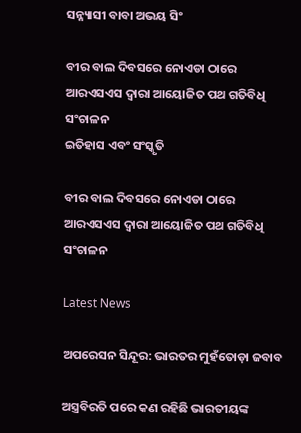ସନ୍ନ୍ୟାସୀ ବାବା ଅଭୟ ସିଂ

ବୀର ବାଲ ଦିବସରେ ନୋଏଡା ଠାରେ ଆରଏସଏସ ଦ୍ୱାରା ଆୟୋଜିତ ପଥ ଗତିବିଧି ସଂଚାଳନ
ଇତିହାସ ଏବଂ ସଂସ୍କୃତି

ବୀର ବାଲ ଦିବସରେ ନୋଏଡା ଠାରେ ଆରଏସଏସ ଦ୍ୱାରା ଆୟୋଜିତ ପଥ ଗତିବିଧି ସଂଚାଳନ

Latest News

ଅପରେସନ ସିନ୍ଦୂର: ଭାରତର ମୁହଁତୋଡ଼ା ଜବାବ

ଅସ୍ତ୍ରବିରତି ପରେ କଣ ରହିଛି ଭାରତୀୟଙ୍କ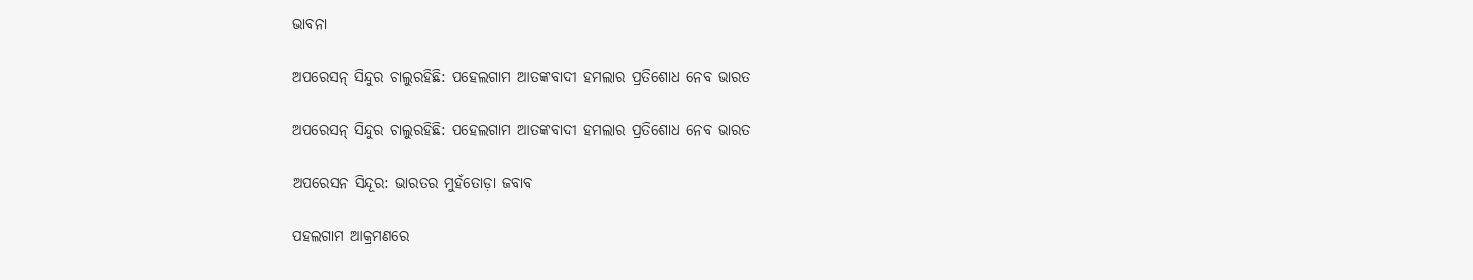ଭାବନା

ଅପରେସନ୍‌ ସିନ୍ଦୁର ଚାଲୁରହିଛି: ପହେଲଗାମ ଆତଙ୍କବାଦୀ ହମଲାର ପ୍ରତିଶୋଧ ନେବ ଭାରତ

ଅପରେସନ୍‌ ସିନ୍ଦୁର ଚାଲୁରହିଛି: ପହେଲଗାମ ଆତଙ୍କବାଦୀ ହମଲାର ପ୍ରତିଶୋଧ ନେବ ଭାରତ

ଅପରେସନ ସିନ୍ଦୂର: ଭାରତର ମୁହଁତୋଡ଼ା ଜବାବ

ପହଲଗାମ ଆକ୍ରମଣରେ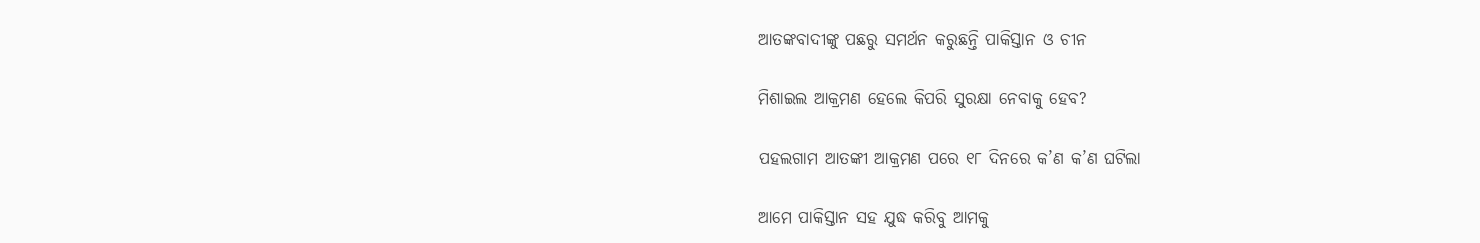ଆତଙ୍କବାଦୀଙ୍କୁ ପଛରୁ ସମର୍ଥନ କରୁଛନ୍ତି ପାକିସ୍ତାନ ଓ ଚୀନ

ମିଶାଇଲ ଆକ୍ରମଣ ହେଲେ କିପରି ସୁରକ୍ଷା ନେବାକୁ ହେବ?

ପହଲଗାମ ଆତଙ୍କୀ ଆକ୍ରମଣ ପରେ ୧୮ ଦିନରେ କ’ଣ କ’ଣ ଘଟିଲା

ଆମେ ପାକିସ୍ତାନ ସହ ଯୁଦ୍ଧ କରିବୁ ଆମକୁ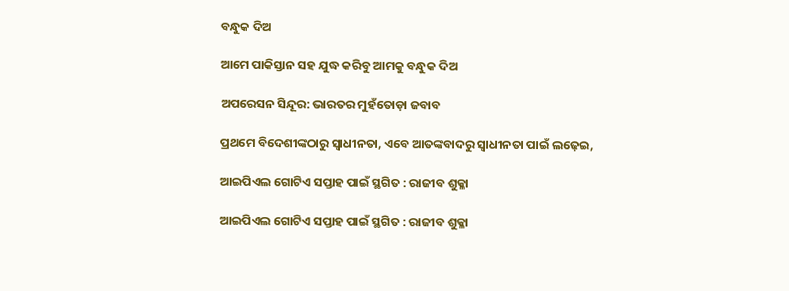ବନ୍ଧୁକ ଦିଅ

ଆମେ ପାକିସ୍ତାନ ସହ ଯୁଦ୍ଧ କରିବୁ ଆମକୁ ବନ୍ଧୁକ ଦିଅ

ଅପରେସନ ସିନ୍ଦୂର: ଭାରତର ମୁହଁତୋଡ଼ା ଜବାବ

ପ୍ରଥମେ ବିଦେଶୀଙ୍କଠାରୁ ସ୍ୱାଧୀନତା, ଏବେ ଆତଙ୍କବାଦରୁ ସ୍ୱାଧୀନତା ପାଇଁ ଲଢ଼େଇ,

ଆଇପିଏଲ ଗୋଟିଏ ସପ୍ତାହ ପାଇଁ ସ୍ଥଗିତ : ରାଜୀବ ଶୁକ୍ଳା

ଆଇପିଏଲ ଗୋଟିଏ ସପ୍ତାହ ପାଇଁ ସ୍ଥଗିତ : ରାଜୀବ ଶୁକ୍ଳା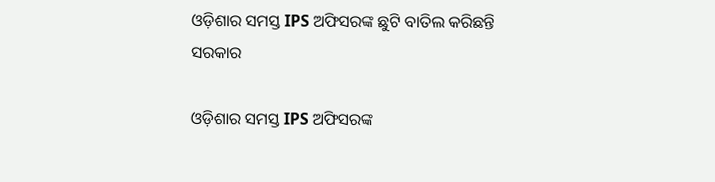ଓଡ଼ିଶାର ସମସ୍ତ IPS ଅଫିସରଙ୍କ ଛୁଟି ବାତିଲ କରିଛନ୍ତି ସରକାର

ଓଡ଼ିଶାର ସମସ୍ତ IPS ଅଫିସରଙ୍କ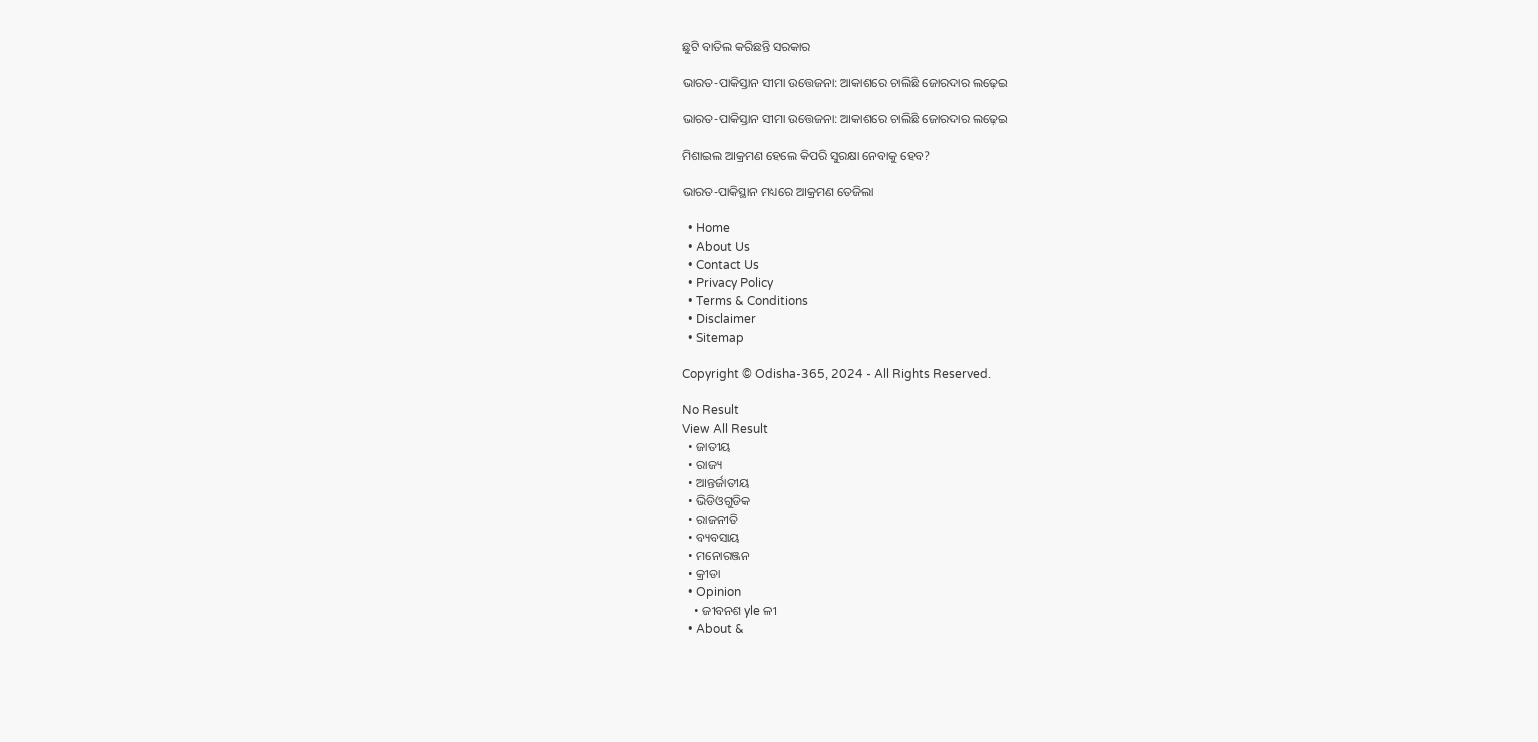ଛୁଟି ବାତିଲ କରିଛନ୍ତି ସରକାର

ଭାରତ-ପାକିସ୍ତାନ ସୀମା ଉତ୍ତେଜନା: ଆକାଶରେ ଚାଲିଛି ଜୋରଦାର ଲଢ଼େଇ

ଭାରତ-ପାକିସ୍ତାନ ସୀମା ଉତ୍ତେଜନା: ଆକାଶରେ ଚାଲିଛି ଜୋରଦାର ଲଢ଼େଇ

ମିଶାଇଲ ଆକ୍ରମଣ ହେଲେ କିପରି ସୁରକ୍ଷା ନେବାକୁ ହେବ?

ଭାରତ-ପାକିସ୍ଥାନ ମଧ୍ୟରେ ଆକ୍ରମଣ ତେଜିଲା

  • Home
  • About Us
  • Contact Us
  • Privacy Policy
  • Terms & Conditions
  • Disclaimer
  • Sitemap

Copyright © Odisha-365, 2024 - All Rights Reserved.

No Result
View All Result
  • ଜାତୀୟ
  • ରାଜ୍ୟ
  • ଆନ୍ତର୍ଜାତୀୟ
  • ଭିଡିଓଗୁଡିକ
  • ରାଜନୀତି
  • ବ୍ୟବସାୟ
  • ମନୋରଞ୍ଜନ
  • କ୍ରୀଡା
  • Opinion
    • ଜୀବନଶ yle ଳୀ
  • About &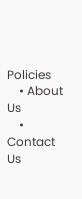Policies
    • About Us
    • Contact Us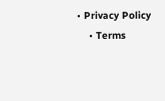• Privacy Policy
    • Terms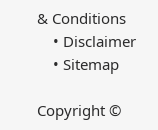& Conditions
    • Disclaimer
    • Sitemap

Copyright ©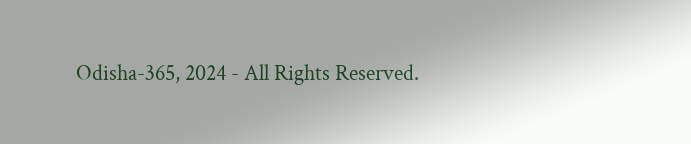Odisha-365, 2024 - All Rights Reserved.